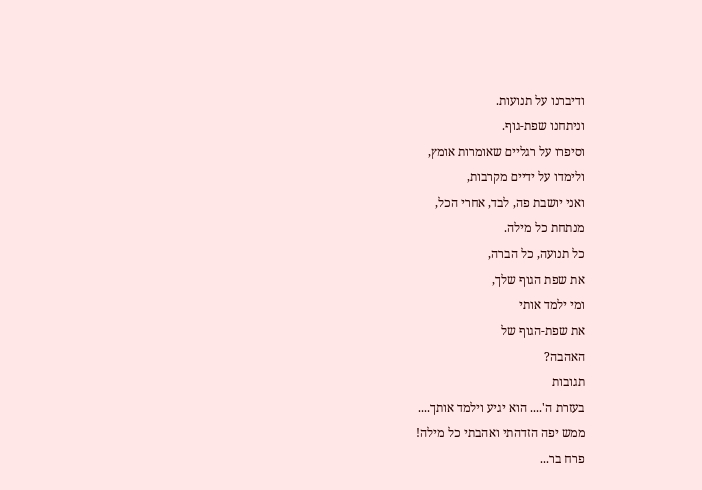ודיברנו על תנועות.
וניתחנו שפת-גוף.
וסיפרו על רגליים שאומרות אומץ,
ולימדו על ידיים מקרבות,
ואני יושבת פה, לבד, אחרי הכל,
מנתחת כל מילה.
כל תנועה, כל הברה,
את שפת הגוף שלך,
ומי ילמד אותי
את שפת-הגוף של
האהבה?
תגובות
בעזרת ה'.... הוא יגיע וילמד אותך....
ממש יפה הזדהתי ואהבתי כל מילה!
פרח בר...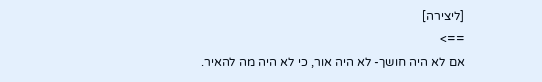[ליצירה]
==>
אם לא היה חושך- לא היה אור, כי לא היה מה להאיר.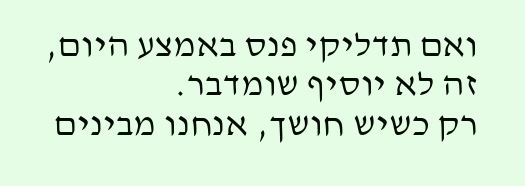ואם תדליקי פנס באמצע היום, זה לא יוסיף שומדבר.
רק כשיש חושך, אנחנו מבינים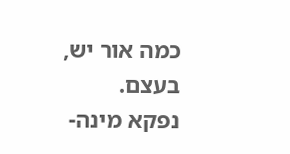כמה אור יש, בעצם.
נפקא מינה-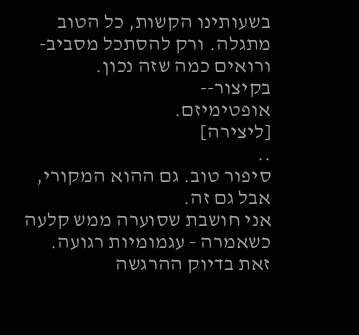בשעותינו הקשות, כל הטוב מתגלה. ורק להסתכל מסביב- ורואים כמה שזה נכון.
בקיצור--
אופטימיזם.
[ליצירה]
..
סיפור טוב. גם ההוא המקורי, אבל גם זה.
אני חושבת שסוערה ממש קלעה כשאמרה - עגמומיות רגועה. זאת בדיוק ההרגשה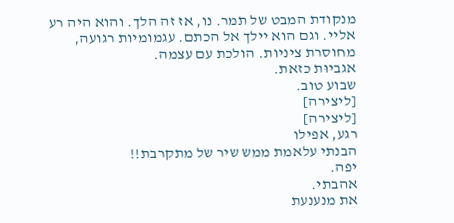מנקודת המבט של תמר. נו, אז זה הלך. והוא היה רע אליי. וגם הוא יילך אל הכתם. עגמומיות רגועה, מחוסרת ציניות. הולכת עם עצמה.
אגביוּת כזאת.
שבוע טוב.
[ליצירה]
[ליצירה]
רגע, אפילו
הבנתי עלאמת ממש שיר של מתקרבת!!
יפה.
אהבתי.
את מנענעת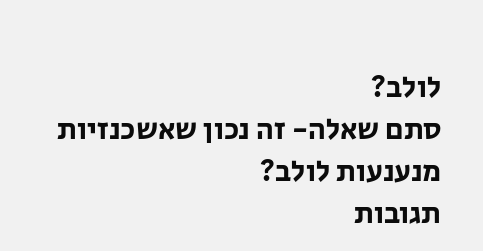לולב?
סתם שאלה- זה נכון שאשכנזיות מנענעות לולב?
תגובות